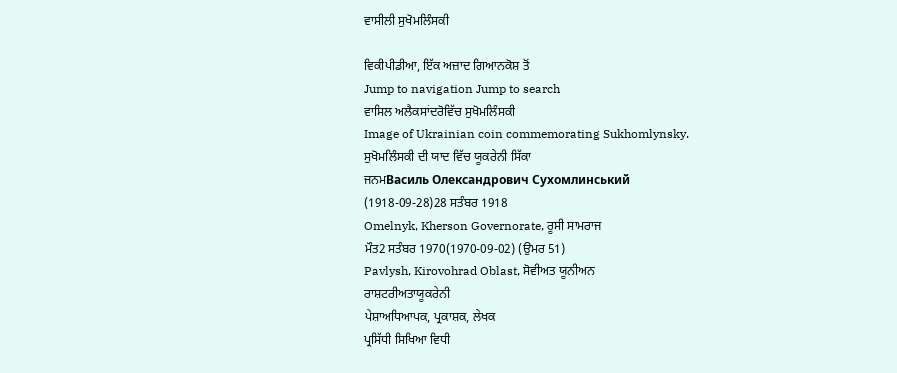ਵਾਸੀਲੀ ਸੁਖੋਮਲਿੰਸਕੀ

ਵਿਕੀਪੀਡੀਆ, ਇੱਕ ਅਜ਼ਾਦ ਗਿਆਨਕੋਸ਼ ਤੋਂ
Jump to navigation Jump to search
ਵਾਸਿਲ ਅਲੈਕਸਾਂਦਰੋਵਿੱਚ ਸੁਖੋਮਲਿੰਸਕੀ
Image of Ukrainian coin commemorating Sukhomlynsky.
ਸੁਖੋਮਲਿੰਸਕੀ ਦੀ ਯਾਦ ਵਿੱਚ ਯੂਕਰੇਨੀ ਸਿੱਕਾ
ਜਨਮВасиль Олександрович Сухомлинський
(1918-09-28)28 ਸਤੰਬਰ 1918
Omelnyk, Kherson Governorate, ਰੂਸੀ ਸਾਮਰਾਜ
ਮੌਤ2 ਸਤੰਬਰ 1970(1970-09-02) (ਉਮਰ 51)
Pavlysh, Kirovohrad Oblast, ਸੋਵੀਅਤ ਯੂਨੀਅਨ
ਰਾਸ਼ਟਰੀਅਤਾਯੂਕਰੇਨੀ
ਪੇਸ਼ਾਅਧਿਆਪਕ, ਪ੍ਰਕਾਸ਼ਕ, ਲੇਖਕ
ਪ੍ਰਸਿੱਧੀ ਸਿਖਿਆ ਵਿਧੀ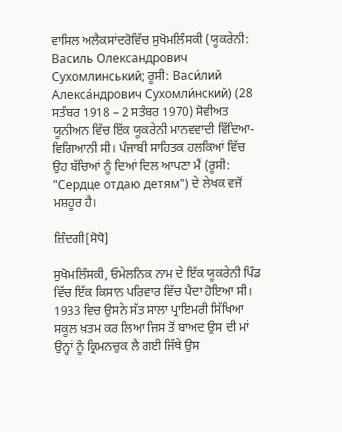ਵਾਸਿਲ ਅਲੈਕਸਾਂਦਰੋਵਿੱਚ ਸੁਖੋਮਲਿੰਸਕੀ (ਯੂਕਰੇਨੀ: Василь Олександрович Сухомлинський; ਰੂਸੀ: Васи́лий Алекса́ндрович Сухомли́нский) (28 ਸਤੰਬਰ 1918 – 2 ਸਤੰਬਰ 1970) ਸੋਵੀਅਤ ਯੂਨੀਅਨ ਵਿੱਚ ਇੱਕ ਯੂਕਰੇਨੀ ਮਾਨਵਵਾਦੀ ਵਿੱਦਿਆ-ਵਿਗਿਆਨੀ ਸੀ। ਪੰਜਾਬੀ ਸਾਹਿਤਕ ਹਲਕਿਆਂ ਵਿੱਚ ਉਹ ਬੱਚਿਆਂ ਨੂੰ ਦਿਆਂ ਦਿਲ ਆਪਣਾ ਮੈਂ (ਰੂਸੀ: "Сердце отдаю детям") ਦੇ ਲੇਖਕ ਵਜੋਂ ਮਸ਼ਹੂਰ ਹੈ।

ਜ਼ਿੰਦਗੀ[ਸੋਧੋ]

ਸੁਖੋਮਲਿੰਸਕੀ, ਓਮੇਲਨਿਕ ਨਾਮ ਦੇ ਇੱਕ ਯੂਕਰੇਨੀ ਪਿੰਡ ਵਿੱਚ ਇੱਕ ਕਿਸਾਨ ਪਰਿਵਾਰ ਵਿੱਚ ਪੈਦਾ ਹੋਇਆ ਸੀ। 1933 ਵਿਚ ਉਸਨੇ ਸੱਤ ਸਾਲਾ ਪ੍ਰਾਇਮਰੀ ਸਿੱਖਿਆ ਸਕੂਲ ਖ਼ਤਮ ਕਰ ਲਿਆ ਜਿਸ ਤੋਂ ਬਾਅਦ ਉਸ ਦੀ ਮਾਂ ਉਨ੍ਹਾਂ ਨੂੰ ਕ੍ਰਿਮਨਚੁਕ ਲੈ ਗਈ ਜਿੱਥੇ ਉਸ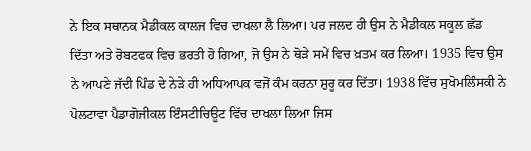ਨੇ ਇਕ ਸਥਾਨਕ ਮੈਡੀਕਲ ਕਾਲਜ ਵਿਚ ਦਾਖਲਾ ਲੈ ਲਿਆ। ਪਰ ਜਲਦ ਹੀ ਉਸ ਨੇ ਮੈਡੀਕਲ ਸਕੂਲ ਛੱਡ ਦਿੱਤਾ ਅਤੇ ਰੋਬਟਫਕ ਵਿਚ ਭਰਤੀ ਹੋ ਗਿਆ, ਜੋ ਉਸ ਨੇ ਥੋੜੇ ਸਮੇਂ ਵਿਚ ਖ਼ਤਮ ਕਰ ਲਿਆ। 1935 ਵਿਚ ਉਸ ਨੇ ਆਪਣੇ ਜੱਦੀ ਪਿੰਡ ਦੇ ਨੇੜੇ ਹੀ ਅਧਿਆਪਕ ਵਜੋਂ ਕੰਮ ਕਰਨਾ ਸ਼ੁਰੂ ਕਰ ਦਿੱਤਾ। 1938 ਵਿੱਚ ਸੁਖੋਮਲਿੰਸਕੀ ਨੇ ਪੋਲਟਾਵਾ ਪੈਡਾਗੋਜੀਕਲ ਇੰਸਟੀਚਿਊਟ ਵਿੱਚ ਦਾਖਲਾ ਲਿਆ ਜਿਸ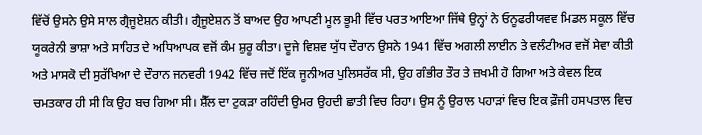ਵਿੱਚੋਂ ਉਸਨੇ ਉਸੇ ਸਾਲ ਗ੍ਰੈਜੂਏਸ਼ਨ ਕੀਤੀ। ਗ੍ਰੈਜੂਏਸ਼ਨ ਤੋਂ ਬਾਅਦ ਉਹ ਆਪਣੀ ਮੂਲ ਭੂਮੀ ਵਿੱਚ ਪਰਤ ਆਇਆ ਜਿੱਥੇ ਉਨ੍ਹਾਂ ਨੇ ਓਨੂਫਰੀਯਵਵ ਮਿਡਲ ਸਕੂਲ ਵਿੱਚ ਯੂਕਰੇਨੀ ਭਾਸ਼ਾ ਅਤੇ ਸਾਹਿਤ ਦੇ ਅਧਿਆਪਕ ਵਜੋਂ ਕੰਮ ਸ਼ੁਰੂ ਕੀਤਾ। ਦੂਜੇ ਵਿਸ਼ਵ ਯੁੱਧ ਦੌਰਾਨ ਉਸਨੇ 1941 ਵਿੱਚ ਅਗਲੀ ਲਾਈਨ ਤੇ ਵਲੰਟੀਅਰ ਵਜੋਂ ਸੇਵਾ ਕੀਤੀ ਅਤੇ ਮਾਸਕੋ ਦੀ ਸੁਰੱਖਿਆ ਦੇ ਦੌਰਾਨ ਜਨਵਰੀ 1942 ਵਿੱਚ ਜਦੋਂ ਇੱਕ ਜੂਨੀਅਰ ਪੁਲਿਸਰੱਕ ਸੀ, ਉਹ ਗੰਭੀਰ ਤੌਰ ਤੇ ਜ਼ਖਮੀ ਹੋ ਗਿਆ ਅਤੇ ਕੇਵਲ ਇਕ ਚਮਤਕਾਰ ਹੀ ਸੀ ਕਿ ਉਹ ਬਚ ਗਿਆ ਸੀ। ਸ਼ੈੱਲ ਦਾ ਟੁਕੜਾ ਰਹਿੰਦੀ ਉਮਰ ਉਹਦੀ ਛਾਤੀ ਵਿਚ ਰਿਹਾ। ਉਸ ਨੂੰ ਉਰਾਲ ਪਹਾੜਾਂ ਵਿਚ ਇਕ ਫ਼ੌਜੀ ਹਸਪਤਾਲ ਵਿਚ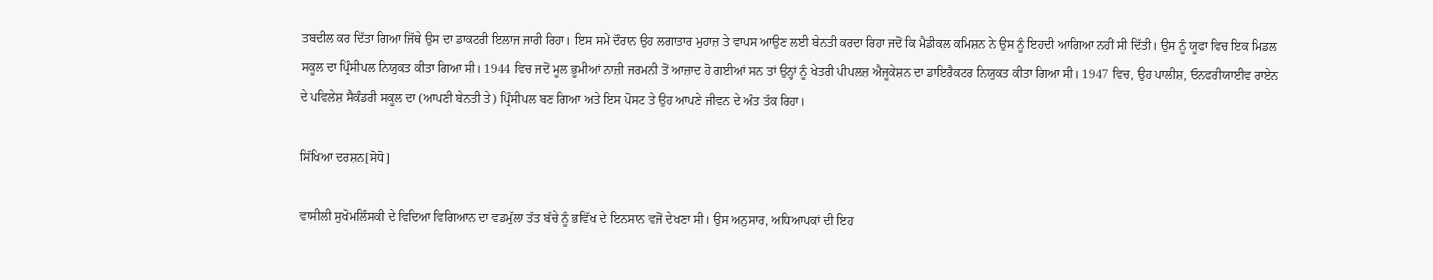ਤਬਦੀਲ ਕਰ ਦਿੱਤਾ ਗਿਆ ਜਿੱਥੇ ਉਸ ਦਾ ਡਾਕਟਰੀ ਇਲਾਜ ਜਾਰੀ ਰਿਹਾ। ਇਸ ਸਮੇਂ ਦੌਰਾਨ ਉਹ ਲਗਾਤਾਰ ਮੁਹਾਜ਼ ਤੇ ਵਾਪਸ ਆਉਣ ਲਈ ਬੇਨਤੀ ਕਰਦਾ ਰਿਹਾ ਜਦੋਂ ਕਿ ਮੈਡੀਕਲ ਕਮਿਸ਼ਨ ਨੇ ਉਸ ਨੂੰ ਇਹਦੀ ਆਗਿਆ ਨਹੀਂ ਸੀ ਦਿੱਤੀ। ਉਸ ਨੂੰ ਯੂਫਾ ਵਿਚ ਇਕ ਮਿਡਲ ਸਕੂਲ ਦਾ ਪ੍ਰਿੰਸੀਪਲ ਨਿਯੁਕਤ ਕੀਤਾ ਗਿਆ ਸੀ। 1944 ਵਿਚ ਜਦੋਂ ਮੂਲ ਭੂਮੀਆਂ ਨਾਜ਼ੀ ਜਰਮਨੀ ਤੋਂ ਆਜ਼ਾਦ ਹੋ ਗਈਆਂ ਸਨ ਤਾਂ ਉਨ੍ਹਾਂ ਨੂੰ ਖੇਤਰੀ ਪੀਪਲਜ਼ ਐਜੂਕੇਸ਼ਨ ਦਾ ਡਾਇਰੈਕਟਰ ਨਿਯੁਕਤ ਕੀਤਾ ਗਿਆ ਸੀ। 1947 ਵਿਚ, ਉਹ ਪਾਲੀਸ਼, ਓਨਫਰੀਯਾਈਵ ਰਾਏਨ ਦੇ ਪਵਿਲੇਸ਼ ਸੈਕੰਡਰੀ ਸਕੂਲ ਦਾ (ਆਪਣੀ ਬੇਨਤੀ ਤੇ) ਪ੍ਰਿੰਸੀਪਲ ਬਣ ਗਿਆ ਅਤੇ ਇਸ ਪੋਸਟ ਤੇ ਉਹ ਆਪਣੇ ਜੀਵਨ ਦੇ ਅੰਤ ਤੱਕ ਰਿਹਾ।

ਸਿੱਖਿਆ ਦਰਸ਼ਨ[ਸੋਧੋ]

ਵਾਸੀਲੀ ਸੁਖੋਮਲਿੰਸਕੀ ਦੇ ਵਿਦਿਆ ਵਿਗਿਆਨ ਦਾ ਵਡਮੁੱਲਾ ਤੱਤ ਬੱਚੇ ਨੂੰ ਭਵਿੱਖ ਦੇ ਇਨਸਾਨ ਵਜੋਂ ਦੇਖਣਾ ਸੀ। ਉਸ ਅਨੁਸਾਰ, ਅਧਿਆਪਕਾਂ ਦੀ ਇਹ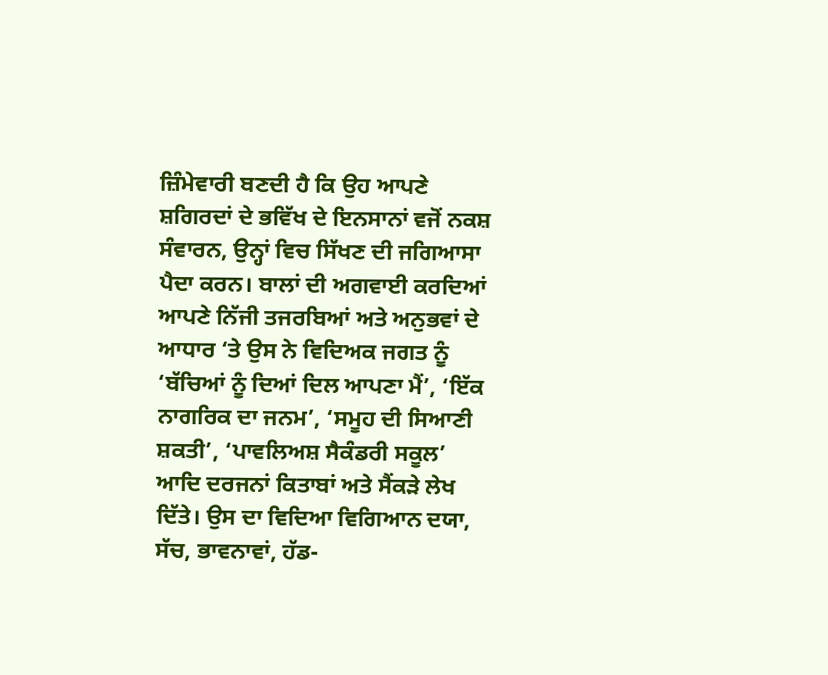ਜ਼ਿੰਮੇਵਾਰੀ ਬਣਦੀ ਹੈ ਕਿ ਉਹ ਆਪਣੇ ਸ਼ਗਿਰਦਾਂ ਦੇ ਭਵਿੱਖ ਦੇ ਇਨਸਾਨਾਂ ਵਜੋਂ ਨਕਸ਼ ਸੰਵਾਰਨ, ਉਨ੍ਹਾਂ ਵਿਚ ਸਿੱਖਣ ਦੀ ਜਗਿਆਸਾ ਪੈਦਾ ਕਰਨ। ਬਾਲਾਂ ਦੀ ਅਗਵਾਈ ਕਰਦਿਆਂ ਆਪਣੇ ਨਿੱਜੀ ਤਜਰਬਿਆਂ ਅਤੇ ਅਨੁਭਵਾਂ ਦੇ ਆਧਾਰ ‘ਤੇ ਉਸ ਨੇ ਵਿਦਿਅਕ ਜਗਤ ਨੂੰ ‘ਬੱਚਿਆਂ ਨੂੰ ਦਿਆਂ ਦਿਲ ਆਪਣਾ ਮੈਂ’, ‘ਇੱਕ ਨਾਗਰਿਕ ਦਾ ਜਨਮ’, ‘ਸਮੂਹ ਦੀ ਸਿਆਣੀ ਸ਼ਕਤੀ’, ‘ਪਾਵਲਿਅਸ਼ ਸੈਕੰਡਰੀ ਸਕੂਲ’ ਆਦਿ ਦਰਜਨਾਂ ਕਿਤਾਬਾਂ ਅਤੇ ਸੈਂਕੜੇ ਲੇਖ ਦਿੱਤੇ। ਉਸ ਦਾ ਵਿਦਿਆ ਵਿਗਿਆਨ ਦਯਾ, ਸੱਚ, ਭਾਵਨਾਵਾਂ, ਹੱਡ-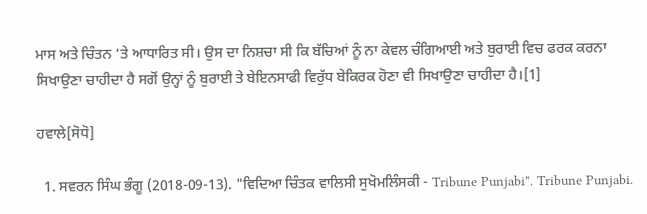ਮਾਸ ਅਤੇ ਚਿੰਤਨ ‘ਤੇ ਆਧਾਰਿਤ ਸੀ। ਉਸ ਦਾ ਨਿਸ਼ਚਾ ਸੀ ਕਿ ਬੱਚਿਆਂ ਨੂੰ ਨਾ ਕੇਵਲ ਚੰਗਿਆਈ ਅਤੇ ਬੁਰਾਈ ਵਿਚ ਫਰਕ ਕਰਨਾ ਸਿਖਾਉਣਾ ਚਾਹੀਦਾ ਹੈ ਸਗੋਂ ਉਨ੍ਹਾਂ ਨੂੰ ਬੁਰਾਈ ਤੇ ਬੇਇਨਸਾਫੀ ਵਿਰੁੱਧ ਬੇਕਿਰਕ ਹੋਣਾ ਵੀ ਸਿਖਾਉਣਾ ਚਾਹੀਦਾ ਹੈ।[1]

ਹਵਾਲੇ[ਸੋਧੋ]

  1. ਸਵਰਨ ਸਿੰਘ ਭੰਗੂ (2018-09-13). "ਵਿਦਿਆ ਚਿੰਤਕ ਵਾਲਿਸੀ ਸੁਖੋਮਲਿੰਸਕੀ - Tribune Punjabi". Tribune Punjabi.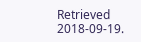Retrieved 2018-09-19.